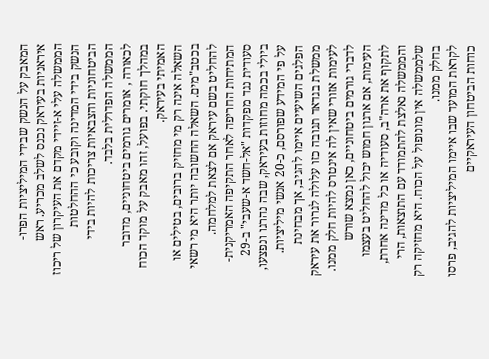המאבק על הנשק שבידי המיליציות הפרו-איראניות בעיראק נכנס לשלב מכריע. ראש הממשלה עלי א-זיידי מקדם את העיקרון של ריכוז הנשק בידי המדינה וקובע כי ההחלטות הביטחוניות והצבאיות צריכות להיות בידי הממשלה הפדרלית בלבד.
לכאורה , אומרים גורמים ביטחוניים, מדובר במהלך חוקתי. בפועל, זהו מאבק על מוקד הכוח האמיתי בעיראק.
השאלה אינה רק מי מחזיק ברובים, בטילים או בכטב"מים. השאלה החשובה יותר היא מי רשאי להחליט בשם עיראק אם לצאת למלחמה.
המתיחות החריפה לאחר התקיפה האמריקנית-סעודית נגד מפקדות "אל-חשד א-שעבי" ב-29 ביולי בכמה מחוזות בעיראק, שבה נהרגו ונפצעו, על פי המידע שפורסם, כ-20 אנשי מיליציות. הפלגים השיעיים איימו להגיב, אך מבחינת ממשלת בגדאד תגובה כזו עלולה לגרור את עיראק לעימות אזורי שאין לה אינטרס להיות חלק ממנו.
לדברי גורמים ביטחוניים, כאן נמצא שורש העימות, אם ארגון חמוש יכול להחליט בעצמו לתקוף את ארה"ב, סעודיה או כל מדינה אחרת, והממשלה נאלצת להתמודד עם התוצאות, הרי שלממשלה אין מונופול על הכוח. היא מחזיקה רק בחלק ממנו.
לקראת המועד שבו איימו המיליציות להגיב, פרסו כוחות הביטחון העיראקיים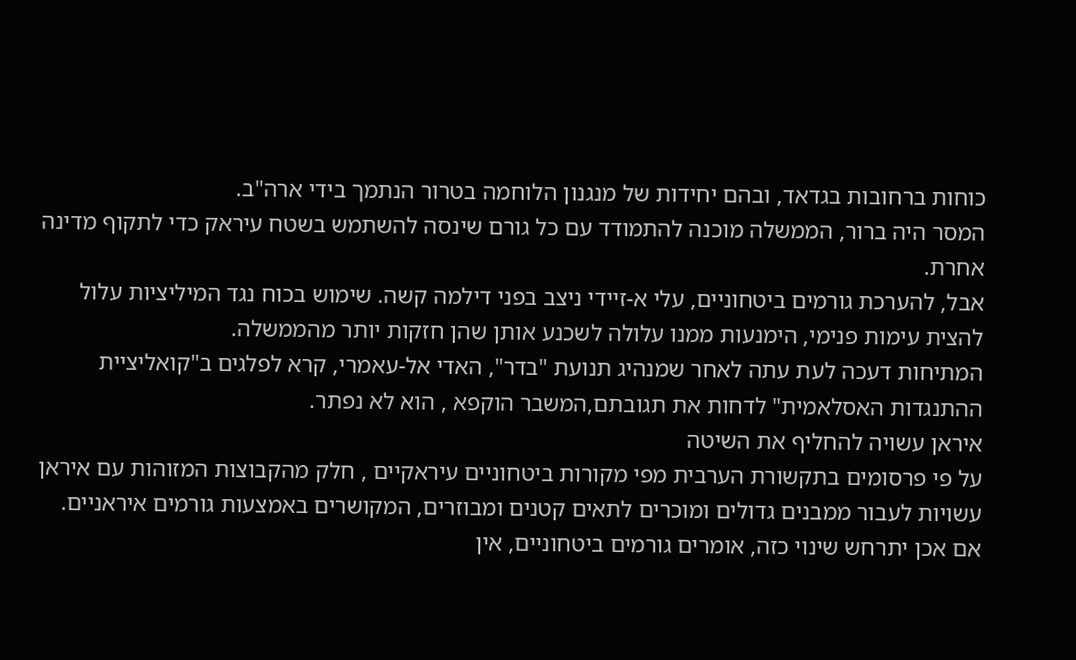כוחות ברחובות בגדאד, ובהם יחידות של מנגנון הלוחמה בטרור הנתמך בידי ארה"ב.
המסר היה ברור, הממשלה מוכנה להתמודד עם כל גורם שינסה להשתמש בשטח עיראק כדי לתקוף מדינה אחרת.
אבל, להערכת גורמים ביטחוניים, עלי א-זיידי ניצב בפני דילמה קשה. שימוש בכוח נגד המיליציות עלול להצית עימות פנימי, הימנעות ממנו עלולה לשכנע אותן שהן חזקות יותר מהממשלה.
המתיחות דעכה לעת עתה לאחר שמנהיג תנועת "בדר", האדי אל-עאמרי, קרא לפלגים ב"קואליציית ההתנגדות האסלאמית" לדחות את תגובתם,המשבר הוקפא , הוא לא נפתר.
איראן עשויה להחליף את השיטה
על פי פרסומים בתקשורת הערבית מפי מקורות ביטחוניים עיראקיים , חלק מהקבוצות המזוהות עם איראן עשויות לעבור ממבנים גדולים ומוכרים לתאים קטנים ומבוזרים, המקושרים באמצעות גורמים איראניים.
אם אכן יתרחש שינוי כזה, אומרים גורמים ביטחוניים, אין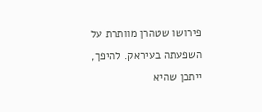פירושו שטהרן מוותרת על השפעתה בעיראק. להיפך, ייתכן שהיא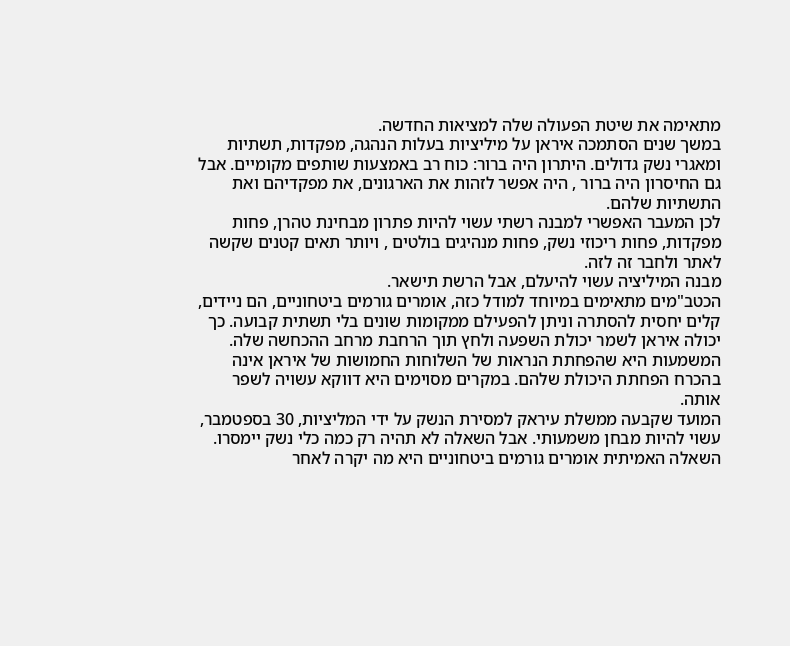מתאימה את שיטת הפעולה שלה למציאות החדשה.
במשך שנים הסתמכה איראן על מיליציות בעלות הנהגה, מפקדות, תשתיות ומאגרי נשק גדולים. היתרון היה ברור: כוח רב באמצעות שותפים מקומיים. אבל גם החיסרון היה ברור , היה אפשר לזהות את הארגונים, את מפקדיהם ואת התשתיות שלהם.
לכן המעבר האפשרי למבנה רשתי עשוי להיות פתרון מבחינת טהרן, פחות מפקדות, פחות ריכוזי נשק, פחות מנהיגים בולטים , ויותר תאים קטנים שקשה לאתר ולחבר זה לזה.
מבנה המיליציה עשוי להיעלם, אבל הרשת תישאר.
הכטב"מים מתאימים במיוחד למודל כזה, אומרים גורמים ביטחוניים, הם ניידים, קלים יחסית להסתרה וניתן להפעילם ממקומות שונים בלי תשתית קבועה. כך יכולה איראן לשמר יכולת השפעה ולחץ תוך הרחבת מרחב ההכחשה שלה.
המשמעות היא שהפחתת הנראות של השלוחות החמושות של איראן אינה בהכרח הפחתת היכולת שלהם. במקרים מסוימים היא דווקא עשויה לשפר אותה.
המועד שקבעה ממשלת עיראק למסירת הנשק על ידי המליציות, 30 בספטמבר, עשוי להיות מבחן משמעותי. אבל השאלה לא תהיה רק כמה כלי נשק יימסרו.
השאלה האמיתית אומרים גורמים ביטחוניים היא מה יקרה לאחר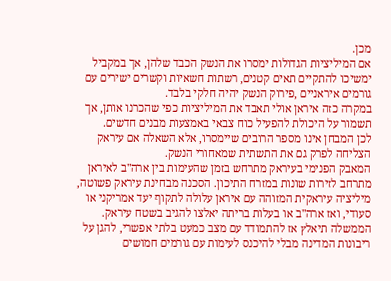מכן.
אם המיליציות הגדולות ימסרו את הנשק הכבד שלהן, אך במקביל ימשיכו להתקיים תאים קטנים, רשתות חשאיות וקשרים ישירים עם גורמים איראניים ,פירוק הנשק יהיה חלקי בלבד.
במקרה כזה איראן אולי תאבד את המיליציות כפי שהכרנו אותן, אך תשמור על היכולת להפעיל כוח צבאי באמצעות מבנים חדשים.
לכן המבחן אינו מספר הרובים שיימסרו, אלא השאלה אם עיראק הצליחה לפרק גם את התשתית שמאחורי הנשק.
המאבק הפנימי בעיראק מתרחש בזמן שהעימות בין ארה"ב לאיראן מתרחב לזירות שונות במזרח התיכון. הסכנה מבחינת עיראק פשוטה, מיליציה עיראקית המזוהה עם איראן עלולה לתקוף יעד אמריקני או סעודי, ואז ארה"ב או בעלות בריתה יאלצו להגיב בשטח עיראק.
הממשלה תיאלץ אז להתמודד עם מצב כמעט בלתי אפשרי, להגן על ריבונות המדינה מבלי להיכנס לעימות עם גורמים חמושים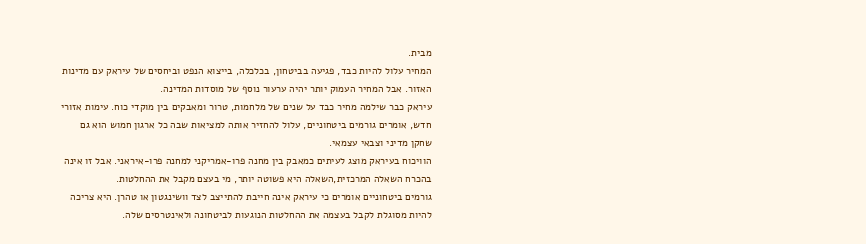מבית.
המחיר עלול להיות כבד, פגיעה בביטחון, בכלכלה, בייצוא הנפט וביחסים של עיראק עם מדינות האזור. אבל המחיר העמוק יותר יהיה ערעור נוסף של מוסדות המדינה.
עיראק כבר שילמה מחיר כבד על שנים של מלחמות, טרור ומאבקים בין מוקדי כוח. עימות אזורי חדש, אומרים גורמים ביטחוניים, עלול להחזיר אותה למציאות שבה כל ארגון חמוש הוא גם שחקן מדיני וצבאי עצמאי.
הוויכוח בעיראק מוצג לעיתים כמאבק בין מחנה פרו-אמריקני למחנה פרו-איראני. אבל זו אינה בהכרח השאלה המרכזית,השאלה היא פשוטה יותר, מי בעצם מקבל את ההחלטות.
גורמים ביטחוניים אומרים כי עיראק אינה חייבת להתייצב לצד וושינגטון או טהרן. היא צריכה להיות מסוגלת לקבל בעצמה את ההחלטות הנוגעות לביטחונה ולאינטרסים שלה.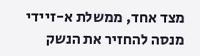מצד אחד, ממשלת א-זיידי מנסה להחזיר את הנשק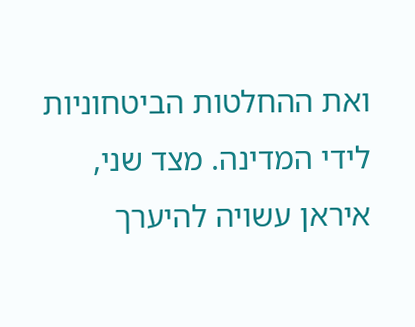ואת ההחלטות הביטחוניות לידי המדינה. מצד שני, איראן עשויה להיערך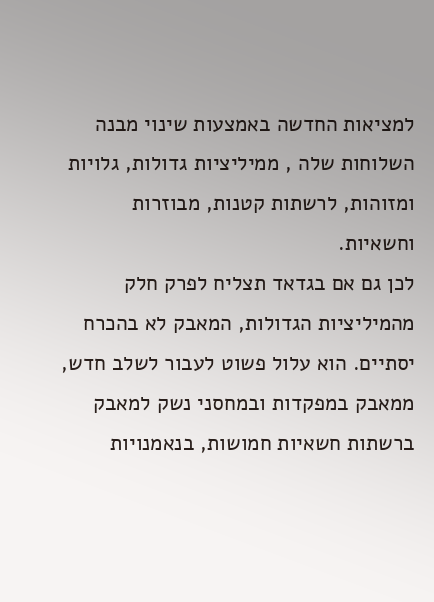למציאות החדשה באמצעות שינוי מבנה השלוחות שלה , ממיליציות גדולות, גלויות ומזוהות, לרשתות קטנות, מבוזרות וחשאיות.
לכן גם אם בגדאד תצליח לפרק חלק מהמיליציות הגדולות, המאבק לא בהכרח יסתיים. הוא עלול פשוט לעבור לשלב חדש, ממאבק במפקדות ובמחסני נשק למאבק ברשתות חשאיות חמושות, בנאמנויות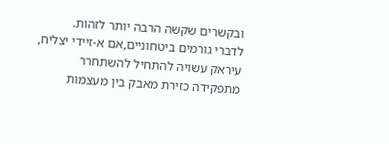ובקשרים שקשה הרבה יותר לזהות.
לדברי גורמים ביטחוניים,אם א-זיידי יצליח, עיראק עשויה להתחיל להשתחרר מתפקידה כזירת מאבק בין מעצמות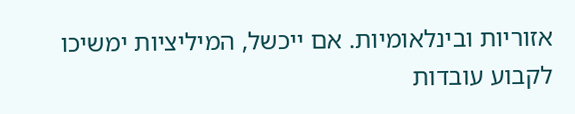אזוריות ובינלאומיות. אם ייכשל, המיליציות ימשיכו לקבוע עובדות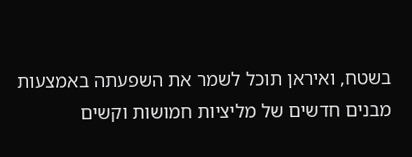בשטח, ואיראן תוכל לשמר את השפעתה באמצעות מבנים חדשים של מליציות חמושות וקשים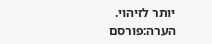יותר לזיהוי.
הערה:פורסם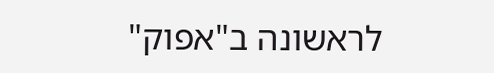לראשונה ב"אפוק"